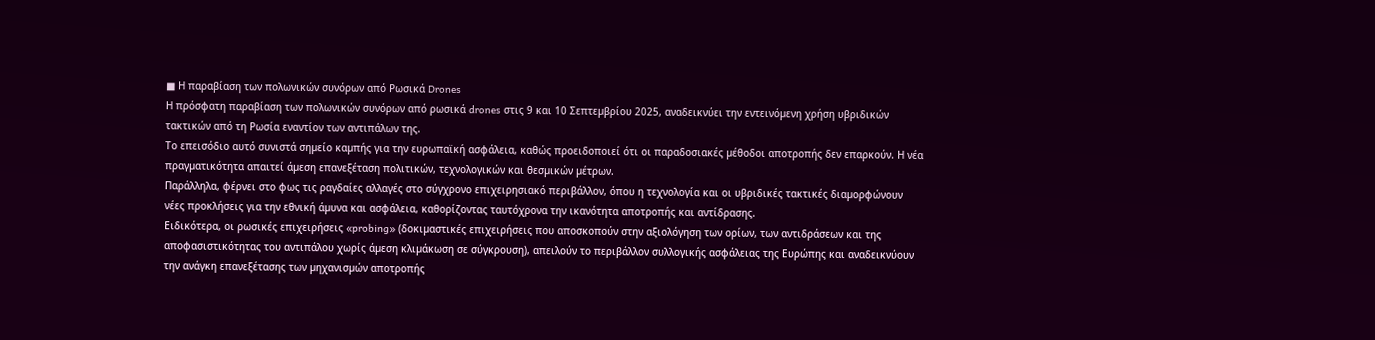■ Η παραβίαση των πολωνικών συνόρων από Ρωσικά Drones
Η πρόσφατη παραβίαση των πολωνικών συνόρων από ρωσικά drones στις 9 και 10 Σεπτεµβρίου 2025, αναδεικνύει την εντεινόµενη χρήση υβριδικών τακτικών από τη Ρωσία εναντίον των αντιπάλων της.
Το επεισόδιο αυτό συνιστά σηµείο καµπής για την ευρωπαϊκή ασφάλεια, καθώς προειδοποιεί ότι οι παραδοσιακές µέθοδοι αποτροπής δεν επαρκούν. Η νέα πραγµατικότητα απαιτεί άµεση επανεξέταση πολιτικών, τεχνολογικών και θεσµικών µέτρων.
Παράλληλα, φέρνει στο φως τις ραγδαίες αλλαγές στο σύγχρονο επιχειρησιακό περιβάλλον, όπου η τεχνολογία και οι υβριδικές τακτικές διαµορφώνουν νέες προκλήσεις για την εθνική άµυνα και ασφάλεια, καθορίζοντας ταυτόχρονα την ικανότητα αποτροπής και αντίδρασης.
Ειδικότερα, οι ρωσικές επιχειρήσεις «probing» (δοκιµαστικές επιχειρήσεις που αποσκοπούν στην αξιολόγηση των ορίων, των αντιδράσεων και της αποφασιστικότητας του αντιπάλου χωρίς άµεση κλιµάκωση σε σύγκρουση), απειλούν το περιβάλλον συλλογικής ασφάλειας της Ευρώπης και αναδεικνύουν την ανάγκη επανεξέτασης των µηχανισµών αποτροπής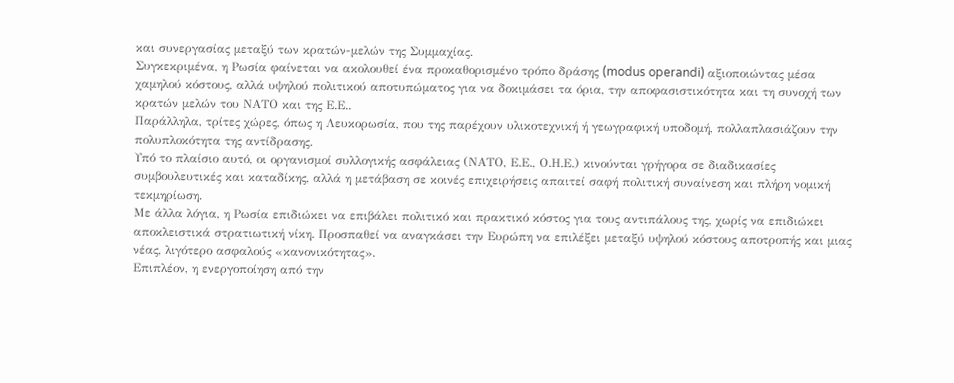και συνεργασίας µεταξύ των κρατών-µελών της Συµµαχίας.
Συγκεκριµένα, η Ρωσία φαίνεται να ακολουθεί ένα προκαθορισµένο τρόπο δράσης (modus operandi) αξιοποιώντας µέσα χαµηλού κόστους, αλλά υψηλού πολιτικού αποτυπώµατος για να δοκιµάσει τα όρια, την αποφασιστικότητα και τη συνοχή των κρατών µελών του ΝΑΤΟ και της Ε.Ε..
Παράλληλα, τρίτες χώρες, όπως η Λευκορωσία, που της παρέχουν υλικοτεχνική ή γεωγραφική υποδοµή, πολλαπλασιάζουν την πολυπλοκότητα της αντίδρασης.
Υπό το πλαίσιο αυτό, οι οργανισµοί συλλογικής ασφάλειας (ΝΑΤΟ, Ε.Ε., Ο.Η.Ε.) κινούνται γρήγορα σε διαδικασίες συµβουλευτικές και καταδίκης, αλλά η µετάβαση σε κοινές επιχειρήσεις απαιτεί σαφή πολιτική συναίνεση και πλήρη νοµική τεκµηρίωση.
Με άλλα λόγια, η Ρωσία επιδιώκει να επιβάλει πολιτικό και πρακτικό κόστος για τους αντιπάλους της, χωρίς να επιδιώκει αποκλειστικά στρατιωτική νίκη. Προσπαθεί να αναγκάσει την Ευρώπη να επιλέξει µεταξύ υψηλού κόστους αποτροπής και µιας νέας, λιγότερο ασφαλούς «κανονικότητας».
Επιπλέον, η ενεργοποίηση από την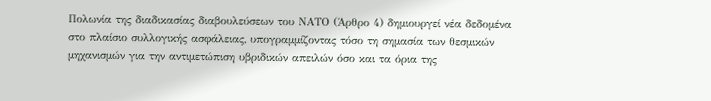Πολωνία της διαδικασίας διαβουλεύσεων του ΝΑΤΟ (Άρθρο 4) δηµιουργεί νέα δεδοµένα στο πλαίσιο συλλογικής ασφάλειας, υπογραµµίζοντας τόσο τη σηµασία των θεσµικών µηχανισµών για την αντιµετώπιση υβριδικών απειλών όσο και τα όρια της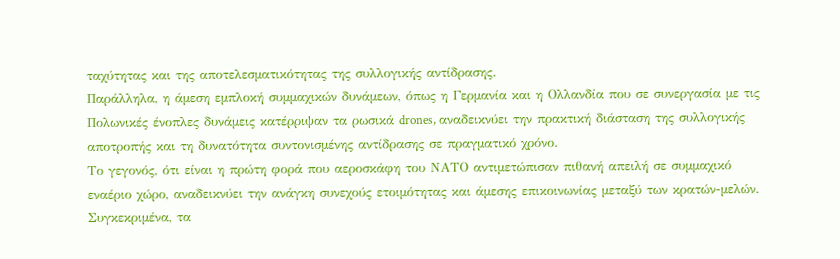ταχύτητας και της αποτελεσµατικότητας της συλλογικής αντίδρασης.
Παράλληλα, η άµεση εµπλοκή συµµαχικών δυνάµεων, όπως η Γερµανία και η Ολλανδία που σε συνεργασία µε τις Πολωνικές ένοπλες δυνάµεις κατέρριψαν τα ρωσικά drones, αναδεικνύει την πρακτική διάσταση της συλλογικής αποτροπής και τη δυνατότητα συντονισµένης αντίδρασης σε πραγµατικό χρόνο.
Το γεγονός, ότι είναι η πρώτη φορά που αεροσκάφη του ΝΑΤΟ αντιµετώπισαν πιθανή απειλή σε συµµαχικό εναέριο χώρο, αναδεικνύει την ανάγκη συνεχούς ετοιµότητας και άµεσης επικοινωνίας µεταξύ των κρατών-µελών.
Συγκεκριµένα, τα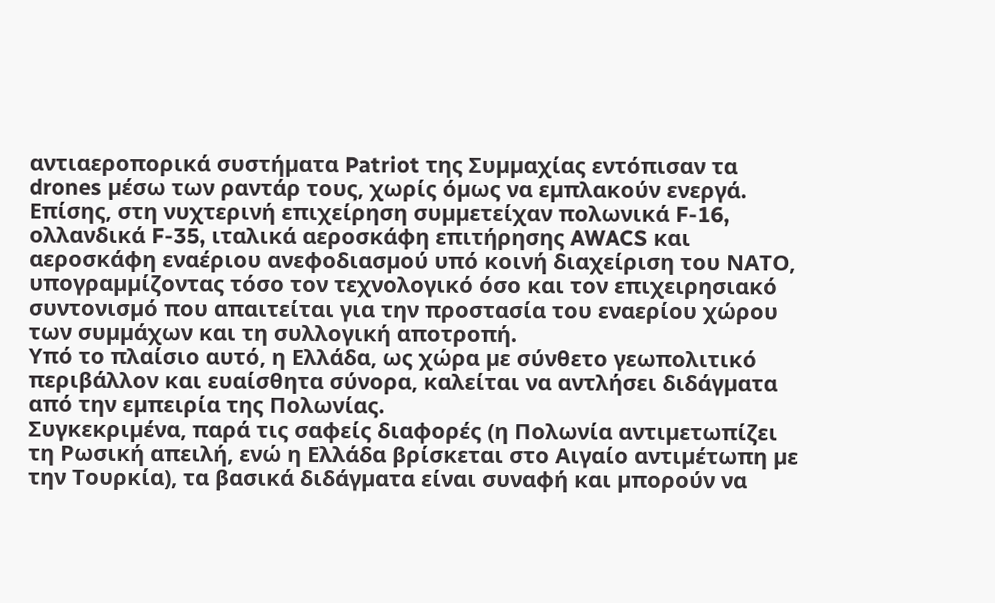αντιαεροπορικά συστήµατα Patriot της Συµµαχίας εντόπισαν τα drones µέσω των ραντάρ τους, χωρίς όµως να εµπλακούν ενεργά.
Επίσης, στη νυχτερινή επιχείρηση συµµετείχαν πολωνικά F-16, ολλανδικά F-35, ιταλικά αεροσκάφη επιτήρησης AWACS και αεροσκάφη εναέριου ανεφοδιασµού υπό κοινή διαχείριση του ΝΑΤΟ, υπογραµµίζοντας τόσο τον τεχνολογικό όσο και τον επιχειρησιακό συντονισµό που απαιτείται για την προστασία του εναερίου χώρου των συµµάχων και τη συλλογική αποτροπή.
Υπό το πλαίσιο αυτό, η Ελλάδα, ως χώρα µε σύνθετο γεωπολιτικό περιβάλλον και ευαίσθητα σύνορα, καλείται να αντλήσει διδάγµατα από την εµπειρία της Πολωνίας.
Συγκεκριµένα, παρά τις σαφείς διαφορές (η Πολωνία αντιµετωπίζει τη Ρωσική απειλή, ενώ η Ελλάδα βρίσκεται στο Αιγαίο αντιµέτωπη µε την Τουρκία), τα βασικά διδάγµατα είναι συναφή και µπορούν να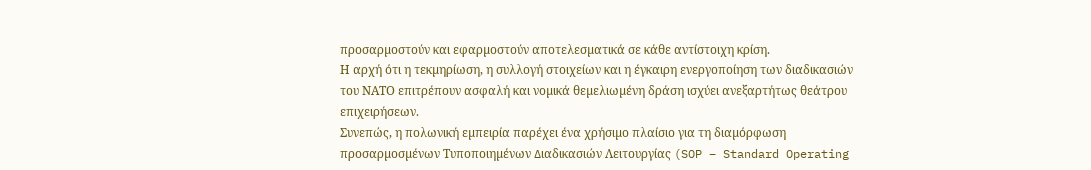προσαρµοστούν και εφαρµοστούν αποτελεσµατικά σε κάθε αντίστοιχη κρίση.
Η αρχή ότι η τεκµηρίωση, η συλλογή στοιχείων και η έγκαιρη ενεργοποίηση των διαδικασιών του ΝΑΤΟ επιτρέπουν ασφαλή και νοµικά θεµελιωµένη δράση ισχύει ανεξαρτήτως θεάτρου επιχειρήσεων.
Συνεπώς, η πολωνική εµπειρία παρέχει ένα χρήσιµο πλαίσιο για τη διαµόρφωση προσαρµοσµένων Τυποποιηµένων ∆ιαδικασιών Λειτουργίας (SOP – Standard Operating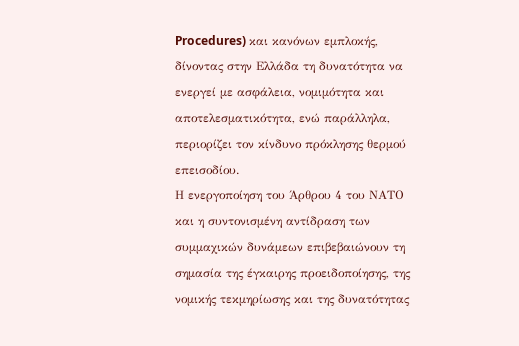Procedures) και κανόνων εµπλοκής, δίνοντας στην Ελλάδα τη δυνατότητα να ενεργεί µε ασφάλεια, νοµιµότητα και αποτελεσµατικότητα, ενώ παράλληλα, περιορίζει τον κίνδυνο πρόκλησης θερµού επεισοδίου.
Η ενεργοποίηση του Άρθρου 4 του ΝΑΤΟ και η συντονισµένη αντίδραση των συµµαχικών δυνάµεων επιβεβαιώνουν τη σηµασία της έγκαιρης προειδοποίησης, της νοµικής τεκµηρίωσης και της δυνατότητας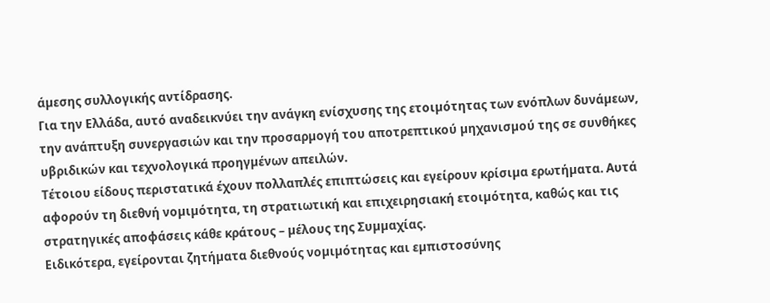άµεσης συλλογικής αντίδρασης.
Για την Ελλάδα, αυτό αναδεικνύει την ανάγκη ενίσχυσης της ετοιµότητας των ενόπλων δυνάµεων, την ανάπτυξη συνεργασιών και την προσαρµογή του αποτρεπτικού µηχανισµού της σε συνθήκες υβριδικών και τεχνολογικά προηγµένων απειλών.
Τέτοιου είδους περιστατικά έχουν πολλαπλές επιπτώσεις και εγείρουν κρίσιµα ερωτήµατα. Αυτά αφορούν τη διεθνή νοµιµότητα, τη στρατιωτική και επιχειρησιακή ετοιµότητα, καθώς και τις στρατηγικές αποφάσεις κάθε κράτους – µέλους της Συµµαχίας.
Ειδικότερα, εγείρονται ζητήµατα διεθνούς νοµιµότητας και εµπιστοσύνης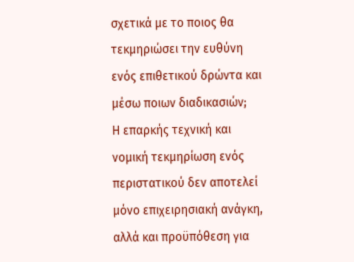σχετικά µε το ποιος θα τεκµηριώσει την ευθύνη ενός επιθετικού δρώντα και µέσω ποιων διαδικασιών;
Η επαρκής τεχνική και νοµική τεκµηρίωση ενός περιστατικού δεν αποτελεί µόνο επιχειρησιακή ανάγκη, αλλά και προϋπόθεση για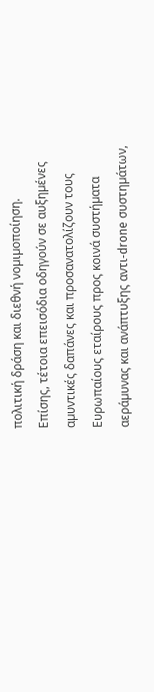πολιτική δράση και διεθνή νοµιµοποίηση.
Επίσης, τέτοια επεισόδια οδηγούν σε αυξηµένες αµυντικές δαπάνες και προσανατολίζουν τους Ευρωπαίους εταίρους προς κοινά συστήµατα αεράµυνας και ανάπτυξης αντι-drone συστηµάτων,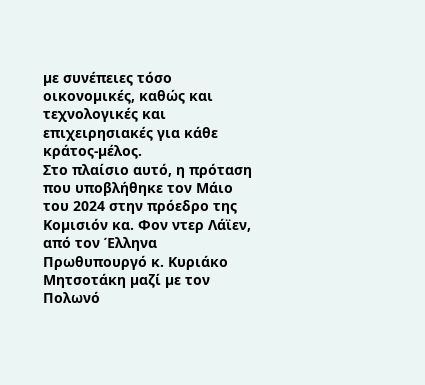µε συνέπειες τόσο οικονοµικές, καθώς και τεχνολογικές και επιχειρησιακές για κάθε κράτος-µέλος.
Στο πλαίσιο αυτό, η πρόταση που υποβλήθηκε τον Μάιο του 2024 στην πρόεδρο της Κοµισιόν κα. Φον ντερ Λάϊεν, από τον Έλληνα Πρωθυπουργό κ. Κυριάκο Μητσοτάκη µαζί µε τον Πολωνό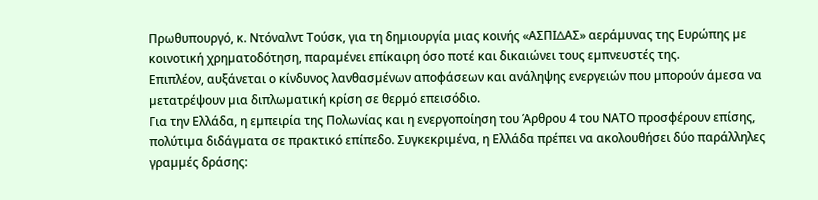Πρωθυπουργό, κ. Ντόναλντ Τούσκ, για τη δηµιουργία µιας κοινής «ΑΣΠΙ∆ΑΣ» αεράµυνας της Ευρώπης µε κοινοτική χρηµατοδότηση, παραµένει επίκαιρη όσο ποτέ και δικαιώνει τους εµπνευστές της.
Επιπλέον, αυξάνεται ο κίνδυνος λανθασµένων αποφάσεων και ανάληψης ενεργειών που µπορούν άµεσα να µετατρέψουν µια διπλωµατική κρίση σε θερµό επεισόδιο.
Για την Ελλάδα, η εµπειρία της Πολωνίας και η ενεργοποίηση του Άρθρου 4 του ΝΑΤΟ προσφέρουν επίσης, πολύτιµα διδάγµατα σε πρακτικό επίπεδο. Συγκεκριµένα, η Ελλάδα πρέπει να ακολουθήσει δύο παράλληλες γραµµές δράσης: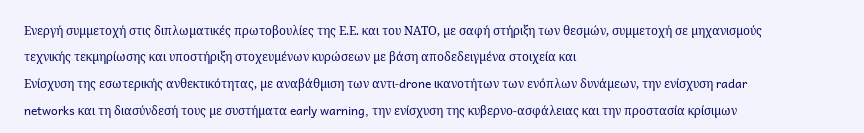Ενεργή συµµετοχή στις διπλωµατικές πρωτοβουλίες της Ε.Ε. και του ΝΑΤΟ, µε σαφή στήριξη των θεσµών, συµµετοχή σε µηχανισµούς τεχνικής τεκµηρίωσης και υποστήριξη στοχευµένων κυρώσεων µε βάση αποδεδειγµένα στοιχεία και
Ενίσχυση της εσωτερικής ανθεκτικότητας, µε αναβάθµιση των αντι-drone ικανοτήτων των ενόπλων δυνάµεων, την ενίσχυση radar networks και τη διασύνδεσή τους µε συστήµατα early warning, την ενίσχυση της κυβερνο-ασφάλειας και την προστασία κρίσιµων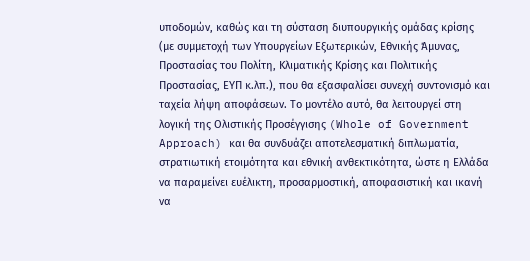υποδοµών, καθώς και τη σύσταση διυπουργικής οµάδας κρίσης (µε συµµετοχή των Υπουργείων Εξωτερικών, Εθνικής Άµυνας, Προστασίας του Πολίτη, Κλιµατικής Κρίσης και Πολιτικής Προστασίας, ΕΥΠ κ.λπ.), που θα εξασφαλίσει συνεχή συντονισµό και ταχεία λήψη αποφάσεων. Το µοντέλο αυτό, θα λειτουργεί στη λογική της Ολιστικής Προσέγγισης (Whole of Government Approach) και θα συνδυάζει αποτελεσµατική διπλωµατία, στρατιωτική ετοιµότητα και εθνική ανθεκτικότητα, ώστε η Ελλάδα να παραµείνει ευέλικτη, προσαρµοστική, αποφασιστική και ικανή να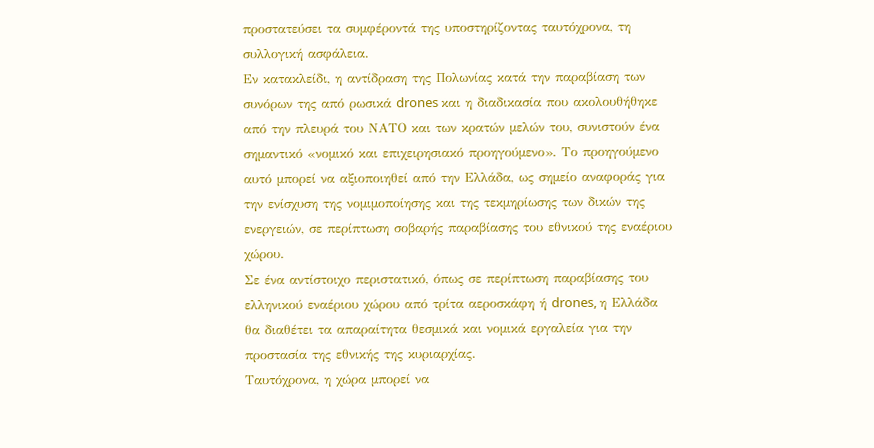προστατεύσει τα συµφέροντά της υποστηρίζοντας ταυτόχρονα, τη συλλογική ασφάλεια.
Εν κατακλείδι, η αντίδραση της Πολωνίας κατά την παραβίαση των συνόρων της από ρωσικά drones και η διαδικασία που ακολουθήθηκε από την πλευρά του ΝΑΤΟ και των κρατών µελών του, συνιστούν ένα σηµαντικό «νοµικό και επιχειρησιακό προηγούµενο». Το προηγούµενο αυτό µπορεί να αξιοποιηθεί από την Ελλάδα, ως σηµείο αναφοράς για την ενίσχυση της νοµιµοποίησης και της τεκµηρίωσης των δικών της ενεργειών, σε περίπτωση σοβαρής παραβίασης του εθνικού της εναέριου χώρου.
Σε ένα αντίστοιχο περιστατικό, όπως σε περίπτωση παραβίασης του ελληνικού εναέριου χώρου από τρίτα αεροσκάφη ή drones, η Ελλάδα θα διαθέτει τα απαραίτητα θεσµικά και νοµικά εργαλεία για την προστασία της εθνικής της κυριαρχίας.
Ταυτόχρονα, η χώρα µπορεί να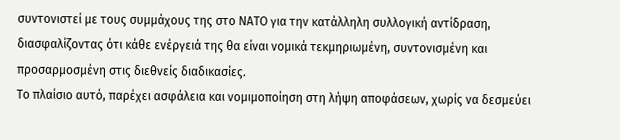συντονιστεί µε τους συµµάχους της στο ΝΑΤΟ για την κατάλληλη συλλογική αντίδραση, διασφαλίζοντας ότι κάθε ενέργειά της θα είναι νοµικά τεκµηριωµένη, συντονισµένη και προσαρµοσµένη στις διεθνείς διαδικασίες.
Το πλαίσιο αυτό, παρέχει ασφάλεια και νοµιµοποίηση στη λήψη αποφάσεων, χωρίς να δεσµεύει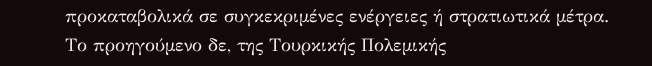προκαταβολικά σε συγκεκριµένες ενέργειες ή στρατιωτικά µέτρα.
Το προηγούµενο δε, της Τουρκικής Πολεµικής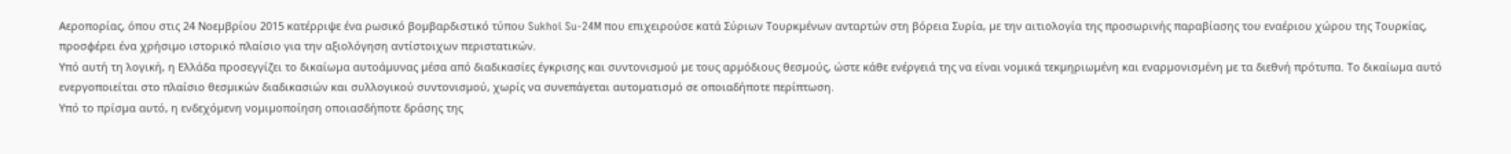Αεροπορίας, όπου στις 24 Νοεµβρίου 2015 κατέρριψε ένα ρωσικό βοµβαρδιστικό τύπου Sukhoi Su-24M που επιχειρούσε κατά Σύριων Τουρκµένων ανταρτών στη βόρεια Συρία, µε την αιτιολογία της προσωρινής παραβίασης του εναέριου χώρου της Τουρκίας, προσφέρει ένα χρήσιµο ιστορικό πλαίσιο για την αξιολόγηση αντίστοιχων περιστατικών.
Υπό αυτή τη λογική, η Ελλάδα προσεγγίζει το δικαίωµα αυτοάµυνας µέσα από διαδικασίες έγκρισης και συντονισµού µε τους αρµόδιους θεσµούς, ώστε κάθε ενέργειά της να είναι νοµικά τεκµηριωµένη και εναρµονισµένη µε τα διεθνή πρότυπα. Το δικαίωµα αυτό ενεργοποιείται στο πλαίσιο θεσµικών διαδικασιών και συλλογικού συντονισµού, χωρίς να συνεπάγεται αυτοµατισµό σε οποιαδήποτε περίπτωση.
Υπό το πρίσµα αυτό, η ενδεχόµενη νοµιµοποίηση οποιασδήποτε δράσης της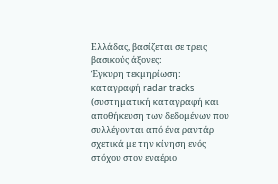Ελλάδας, βασίζεται σε τρεις βασικούς άξονες:
Έγκυρη τεκµηρίωση: καταγραφή radar tracks (συστηµατική καταγραφή και αποθήκευση των δεδοµένων που συλλέγονται από ένα ραντάρ σχετικά µε την κίνηση ενός στόχου στον εναέριο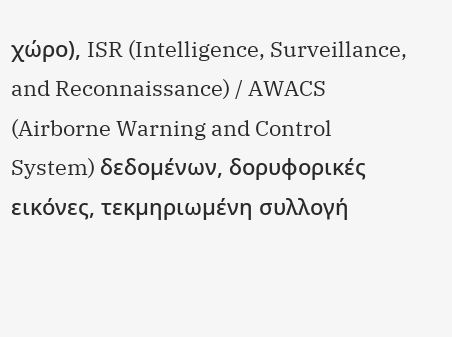χώρο), ISR (Intelligence, Surveillance, and Reconnaissance) / AWACS (Airborne Warning and Control System) δεδοµένων, δορυφορικές εικόνες, τεκµηριωµένη συλλογή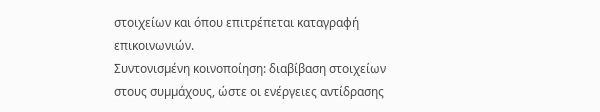στοιχείων και όπου επιτρέπεται καταγραφή επικοινωνιών.
Συντονισµένη κοινοποίηση: διαβίβαση στοιχείων στους συµµάχους, ώστε οι ενέργειες αντίδρασης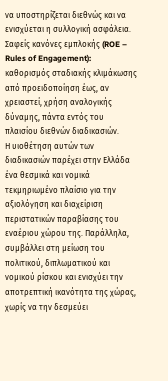να υποστηρίζεται διεθνώς και να ενισχύεται η συλλογική ασφάλεια.
Σαφείς κανόνες εµπλοκής (ROE – Rules of Engagement): καθορισµός σταδιακής κλιµάκωσης από προειδοποίηση έως, αν χρειαστεί, χρήση αναλογικής δύναµης, πάντα εντός του πλαισίου διεθνών διαδικασιών.
Η υιοθέτηση αυτών των διαδικασιών παρέχει στην Ελλάδα ένα θεσµικά και νοµικά τεκµηριωµένο πλαίσιο για την αξιολόγηση και διαχείριση περιστατικών παραβίασης του εναέριου χώρου της. Παράλληλα, συµβάλλει στη µείωση του πολιτικού, διπλωµατικού και νοµικού ρίσκου και ενισχύει την αποτρεπτική ικανότητα της χώρας, χωρίς να την δεσµεύει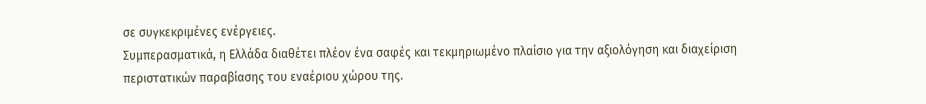σε συγκεκριµένες ενέργειες.
Συµπερασµατικά, η Ελλάδα διαθέτει πλέον ένα σαφές και τεκµηριωµένο πλαίσιο για την αξιολόγηση και διαχείριση περιστατικών παραβίασης του εναέριου χώρου της.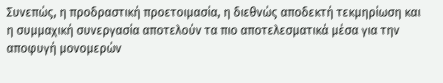Συνεπώς, η προδραστική προετοιµασία, η διεθνώς αποδεκτή τεκµηρίωση και η συµµαχική συνεργασία αποτελούν τα πιο αποτελεσµατικά µέσα για την αποφυγή µονοµερών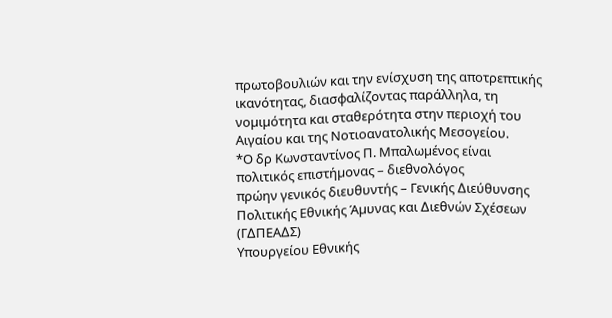πρωτοβουλιών και την ενίσχυση της αποτρεπτικής ικανότητας, διασφαλίζοντας παράλληλα, τη νοµιµότητα και σταθερότητα στην περιοχή του Αιγαίου και της Νοτιοανατολικής Μεσογείου.
*Ο δρ Κωνσταντίνος Π. Μπαλωµένος είναι
πολιτικός επιστήµονας – διεθνολόγος
πρώην γενικός διευθυντής – Γενικής ∆ιεύθυνσης
Πολιτικής Εθνικής Άµυνας και ∆ιεθνών Σχέσεων (Γ∆ΠΕΑ∆Σ)
Υπουργείου Εθνικής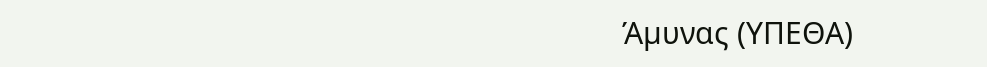Άµυνας (ΥΠΕΘΑ)